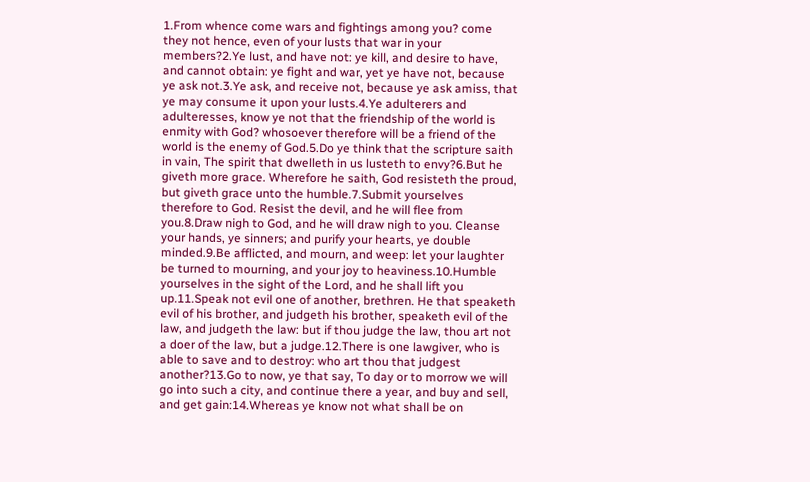1.From whence come wars and fightings among you? come they not hence, even of your lusts that war in your members?2.Ye lust, and have not: ye kill, and desire to have, and cannot obtain: ye fight and war, yet ye have not, because ye ask not.3.Ye ask, and receive not, because ye ask amiss, that ye may consume it upon your lusts.4.Ye adulterers and adulteresses, know ye not that the friendship of the world is enmity with God? whosoever therefore will be a friend of the world is the enemy of God.5.Do ye think that the scripture saith in vain, The spirit that dwelleth in us lusteth to envy?6.But he giveth more grace. Wherefore he saith, God resisteth the proud, but giveth grace unto the humble.7.Submit yourselves therefore to God. Resist the devil, and he will flee from you.8.Draw nigh to God, and he will draw nigh to you. Cleanse your hands, ye sinners; and purify your hearts, ye double minded.9.Be afflicted, and mourn, and weep: let your laughter be turned to mourning, and your joy to heaviness.10.Humble yourselves in the sight of the Lord, and he shall lift you up.11.Speak not evil one of another, brethren. He that speaketh evil of his brother, and judgeth his brother, speaketh evil of the law, and judgeth the law: but if thou judge the law, thou art not a doer of the law, but a judge.12.There is one lawgiver, who is able to save and to destroy: who art thou that judgest another?13.Go to now, ye that say, To day or to morrow we will go into such a city, and continue there a year, and buy and sell, and get gain:14.Whereas ye know not what shall be on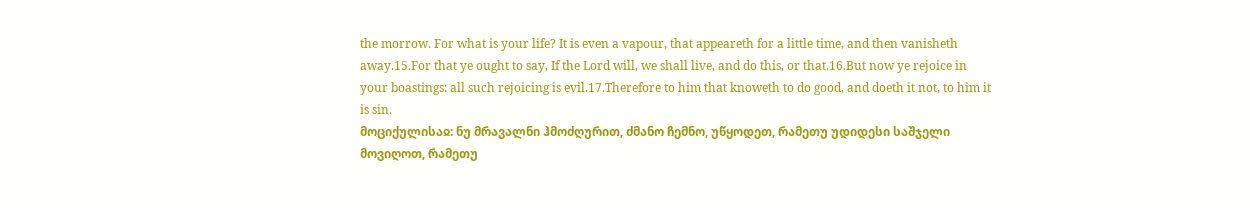the morrow. For what is your life? It is even a vapour, that appeareth for a little time, and then vanisheth away.15.For that ye ought to say, If the Lord will, we shall live, and do this, or that.16.But now ye rejoice in your boastings: all such rejoicing is evil.17.Therefore to him that knoweth to do good, and doeth it not, to him it is sin.
მოციქულისაჲ: ნუ მრავალნი ჰმოძღურით, ძმანო ჩემნო, უწყოდეთ, რამეთუ უდიდესი საშჯელი მოვიღოთ, რამეთუ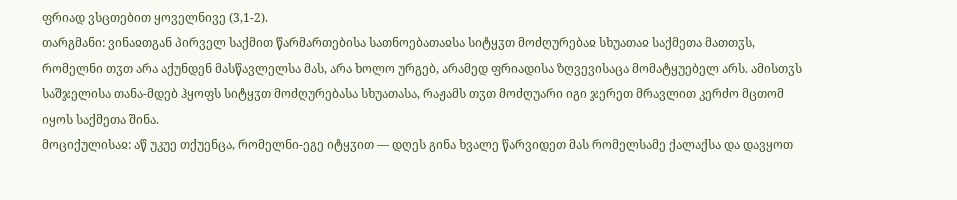ფრიად ვსცთებით ყოველნივე (3,1-2).
თარგმანი: ვინაჲთგან პირველ საქმით წარმართებისა სათნოებათაჲსა სიტყჳთ მოძღურებაჲ სხუათაჲ საქმეთა მათთჳს, რომელნი თჳთ არა აქუნდენ მასწავლელსა მას, არა ხოლო ურგებ, არამედ ფრიადისა ზღვევისაცა მომატყუებელ არს. ამისთჳს საშჯელისა თანა-მდებ ჰყოფს სიტყჳთ მოძღურებასა სხუათასა, რაჟამს თჳთ მოძღუარი იგი ჯერეთ მრავლით კერძო მცთომ იყოს საქმეთა შინა.
მოციქულისაჲ: აწ უკუე თქუენცა, რომელნი-ეგე იტყჳით — დღეს გინა ხვალე წარვიდეთ მას რომელსამე ქალაქსა და დავყოთ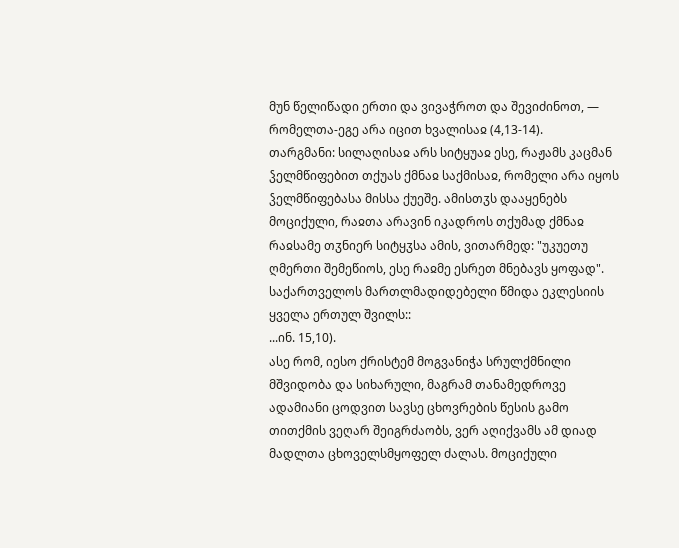მუნ წელიწადი ერთი და ვივაჭროთ და შევიძინოთ, — რომელთა-ეგე არა იცით ხვალისაჲ (4,13-14).
თარგმანი: სილაღისაჲ არს სიტყუაჲ ესე, რაჟამს კაცმან ჴელმწიფებით თქუას ქმნაჲ საქმისაჲ, რომელი არა იყოს ჴელმწიფებასა მისსა ქუეშე. ამისთჳს დააყენებს მოციქული, რაჲთა არავინ იკადროს თქუმად ქმნაჲ რაჲსამე თჳნიერ სიტყჳსა ამის, ვითარმედ: "უკუეთუ ღმერთი შემეწიოს, ესე რაჲმე ესრეთ მნებავს ყოფად".
საქართველოს მართლმადიდებელი წმიდა ეკლესიის ყველა ერთულ შვილს::
...ინ. 15,10).
ასე რომ, იესო ქრისტემ მოგვანიჭა სრულქმნილი მშვიდობა და სიხარული, მაგრამ თანამედროვე ადამიანი ცოდვით სავსე ცხოვრების წესის გამო თითქმის ვეღარ შეიგრძაობს, ვერ აღიქვამს ამ დიად მადლთა ცხოველსმყოფელ ძალას. მოციქული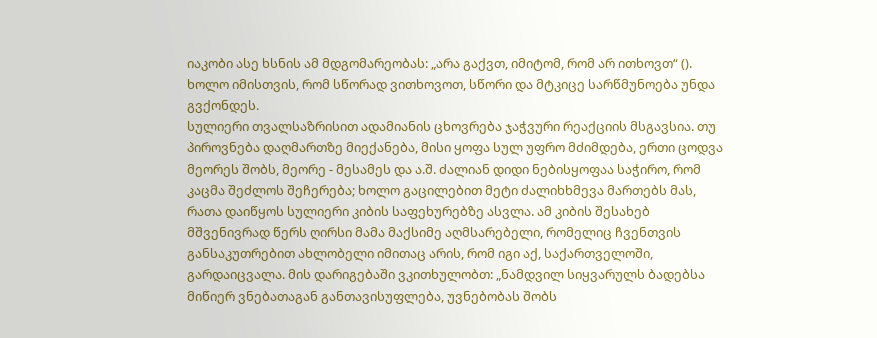იაკობი ასე ხსნის ამ მდგომარეობას: „არა გაქვთ, იმიტომ, რომ არ ითხოვთ“ (). ხოლო იმისთვის, რომ სწორად ვითხოვოთ, სწორი და მტკიცე სარწმუნოება უნდა გვქონდეს.
სულიერი თვალსაზრისით ადამიანის ცხოვრება ჯაჭვური რეაქციის მსგავსია. თუ პიროვნება დაღმართზე მიექანება, მისი ყოფა სულ უფრო მძიმდება, ერთი ცოდვა მეორეს შობს, მეორე - მესამეს და ა.შ. ძალიან დიდი ნებისყოფაა საჭირო, რომ კაცმა შეძლოს შეჩერება; ხოლო გაცილებით მეტი ძალიხხმევა მართებს მას, რათა დაიწყოს სულიერი კიბის საფეხურებზე ასვლა. ამ კიბის შესახებ მშვენივრად წერს ღირსი მამა მაქსიმე აღმსარებელი, რომელიც ჩვენთვის განსაკუთრებით ახლობელი იმითაც არის, რომ იგი აქ, საქართველოში, გარდაიცვალა. მის დარიგებაში ვკითხულობთ: „ნამდვილ სიყვარულს ბადებსა მიწიერ ვნებათაგან განთავისუფლება, უვნებობას შობს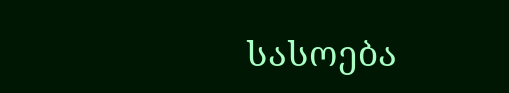სასოება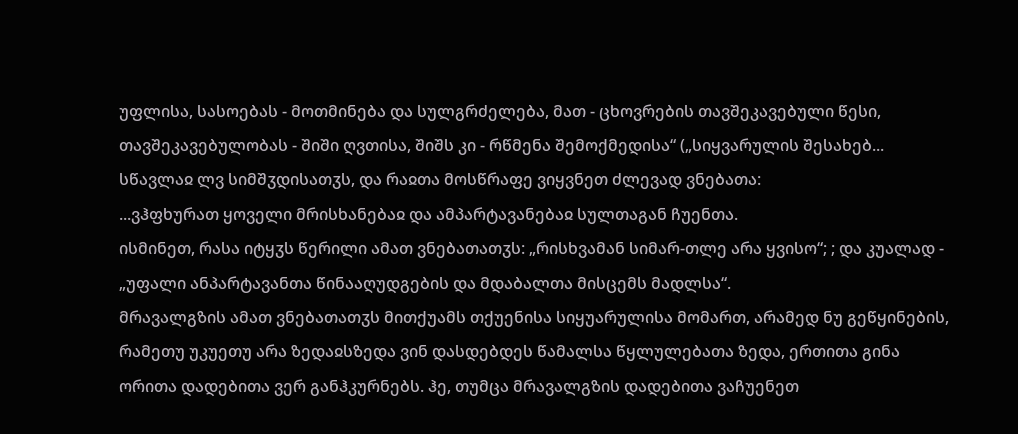უფლისა, სასოებას - მოთმინება და სულგრძელება, მათ - ცხოვრების თავშეკავებული წესი, თავშეკავებულობას - შიში ღვთისა, შიშს კი - რწმენა შემოქმედისა“ („სიყვარულის შესახებ...
სწავლაჲ ლვ სიმშჳდისათჳს, და რაჲთა მოსწრაფე ვიყვნეთ ძლევად ვნებათა:
...ვჰფხურათ ყოველი მრისხანებაჲ და ამპარტავანებაჲ სულთაგან ჩუენთა.
ისმინეთ, რასა იტყჳს წერილი ამათ ვნებათათჳს: „რისხვამან სიმარ-თლე არა ყვისო“; ; და კუალად - „უფალი ანპარტავანთა წინააღუდგების და მდაბალთა მისცემს მადლსა“.
მრავალგზის ამათ ვნებათათჳს მითქუამს თქუენისა სიყუარულისა მომართ, არამედ ნუ გეწყინების, რამეთუ უკუეთუ არა ზედაჲსზედა ვინ დასდებდეს წამალსა წყლულებათა ზედა, ერთითა გინა ორითა დადებითა ვერ განჰკურნებს. ჰე, თუმცა მრავალგზის დადებითა ვაჩუენეთ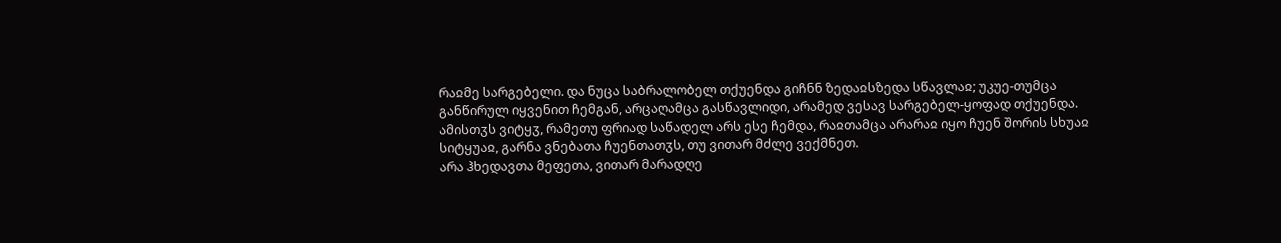რაჲმე სარგებელი. და ნუცა საბრალობელ თქუენდა გიჩნნ ზედაჲსზედა სწავლაჲ; უკუე-თუმცა განწირულ იყვენით ჩემგან, არცაღამცა გასწავლიდი, არამედ ვესავ სარგებელ-ყოფად თქუენდა. ამისთჳს ვიტყჳ, რამეთუ ფრიად საწადელ არს ესე ჩემდა, რაჲთამცა არარაჲ იყო ჩუენ შორის სხუაჲ სიტყუაჲ, გარნა ვნებათა ჩუენთათჳს, თუ ვითარ მძლე ვექმნეთ.
არა ჰხედავთა მეფეთა, ვითარ მარადღე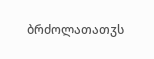ბრძოლათათჳს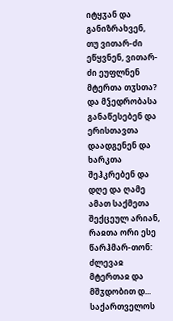იტყჳან და განიზრახვენ, თუ ვითარ-ძი ეწყვნენ, ვითარ-ძი ეუფლნენ მტერთა თჳსთა? და მჴედრობასა განაწესებენ და ერისთავთა დაადგენენ და ხარკთა შეჰკრებენ და დღე და ღამე ამათ საქმეთა შექცეულ არიან, რაჲთა ორი ესე წარჰმარ-თონ: ძლევაჲ მტერთაჲ და მშჳდობით დ...
საქართველოს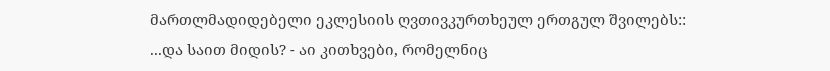მართლმადიდებელი ეკლესიის ღვთივკურთხეულ ერთგულ შვილებს::
...და საით მიდის? - აი კითხვები, რომელნიც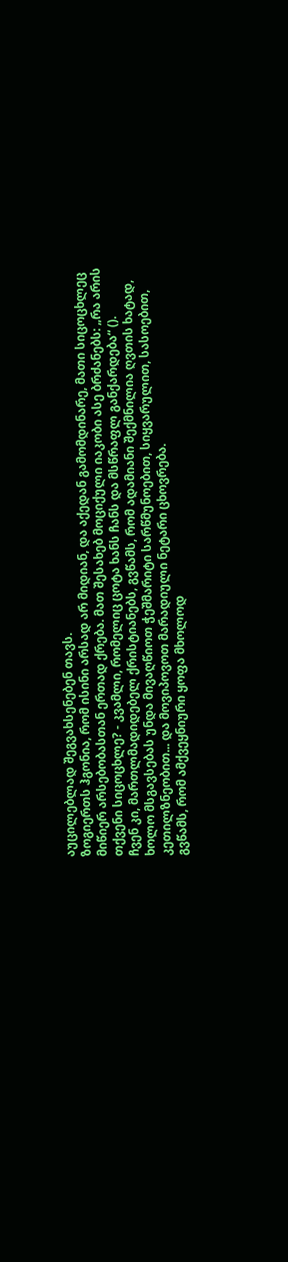აუცილებლად შეგვახსენებენ თავს.
ზოგიერთს ჰგონია, რომ ისინი არსად არ მიდიან, და აქედან გამომდინარე, მათი სიცოცხლეც მიწიერ არსებობასთან ერთად ქრება. მათ შესახებ მოციქული იაკობი ასე ბრძანებს: „რა არის თქვენი სიცოცხლე? - კვამლი, რომელიც ცოტა ხანს ჩანს და მსწრაფლ განქარდება“ ().
ჩვენ კი, მართლმადიდებელ ქრისტიანებს, გვწამს, რომ ადამიანი შექმნილია ღვთის ხატად, ხოლო მსგავსებას უნდა მივაღწიოთ ჭეშმარიტი სარწმუნოებით, სიყვარულით, სასოებით, კეთილზნეობით... და მოვიპოვოთ მარადიული ნეტარი ცხოვრება.
გვწამს, რომ ამქვეყნიური ყოფა მხოლოდ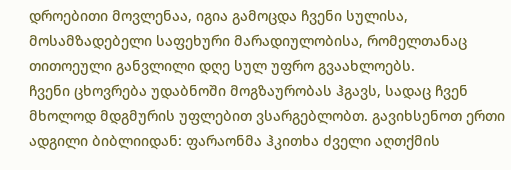დროებითი მოვლენაა, იგია გამოცდა ჩვენი სულისა, მოსამზადებელი საფეხური მარადიულობისა, რომელთანაც თითოეული განვლილი დღე სულ უფრო გვაახლოებს.
ჩვენი ცხოვრება უდაბნოში მოგზაურობას ჰგავს, სადაც ჩვენ მხოლოდ მდგმურის უფლებით ვსარგებლობთ. გავიხსენოთ ერთი ადგილი ბიბლიიდან: ფარაონმა ჰკითხა ძველი აღთქმის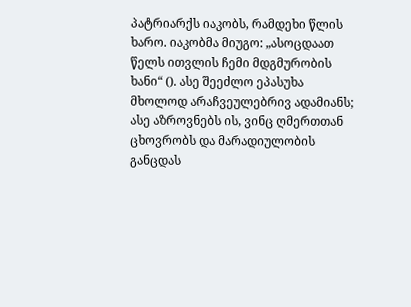პატრიარქს იაკობს, რამდეხი წლის ხარო. იაკობმა მიუგო: „ასოცდაათ წელს ითვლის ჩემი მდგმურობის ხანი“ (). ასე შეეძლო ეპასუხა მხოლოდ არაჩვეულებრივ ადამიანს; ასე აზროვნებს ის, ვინც ღმერთთან ცხოვრობს და მარადიულობის განცდას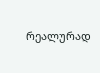რეალურად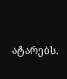ატარებს.